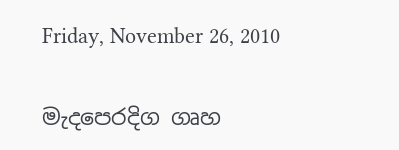Friday, November 26, 2010

මැදපෙරදිග ගෘහ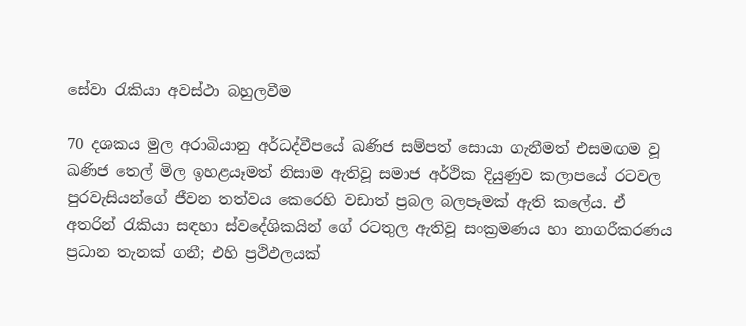සේවා රැකියා අවස්ථා බහුලවීම

70 දශකය මුල අරාබියානු අර්ධද්වීපයේ ඛණිජ සම්පත් සොයා ගැනීමත් එසමඟම වූ ඛණිජ තෙල් මිල ඉහළයෑමත් නිසාම ඇතිවූ සමාජ අර්ථික දියුණුව කලාපයේ රටවල පුරවැසියන්ගේ ජීවන තත්වය කෙරෙහි වඩාත් ප්‍රබල බලපෑමක් ඇති කලේය. ඒ අතරින් රැකියා සඳහා ස්වදේශිකයින් ගේ රටතුල ඇතිවූ සංක්‍රමණය හා නාගරීකරණය ප්‍රධාන තැනක් ගනී; එහි ප්‍රථිඵලයක්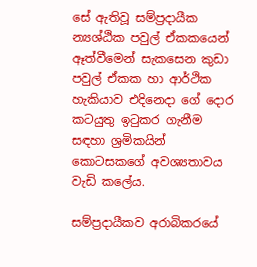සේ ඇතිවූ සම්ප්‍රදායීක න්‍යශ්ඨික පවුල් ඒකකයෙන් ඈත්වීමෙන් සැකසෙන කුඩා පවුල් ඒකක හා ආර්ථික හැකියාව එදිනෙදා ගේ දොර කටයුතු ඉටුකර ගැනීම සඳහා ශ්‍රමිකයින් කොටසකගේ අවශ්‍යතාවය වැඩි කලේය.

සම්ප්‍රදායීකව අරාබිකරයේ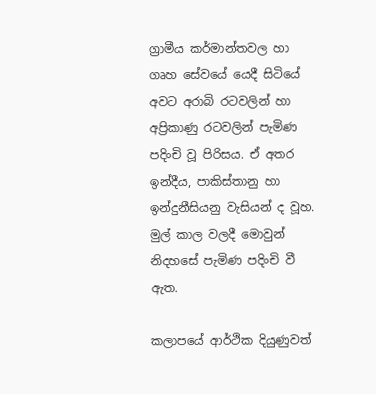ග්‍රාමීය කර්මාන්තවල හා ගෘහ සේවයේ යෙදී සිටියේ අවට අරාබි රටවලින් හා අප්‍රිකාණු රටවලින් පැමිණ පදිංචි වූ පිරිසය. ඒ අතර ඉන්දීය, පාකිස්තානු හා ඉන්දුනීසියනු වැසියන් ද වූහ. මුල් කාල වලදී මොවුන් නිදහසේ පැමිණ පදිංචි වී ඇත.

කලාපයේ ආර්ථික දියුණුවත්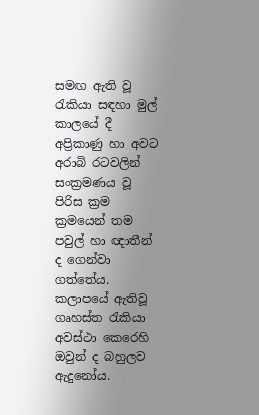සමඟ ඇති වූ රැකියා සඳහා මුල් කාලයේ දී අප්‍රිකාණු හා අවට අරාබි රටවලින් සංක්‍රමණය වූ පිරිස ක්‍රම ක්‍රමයෙන් තම පවුල් හා ඥාතීන් ද ගෙන්වා ගත්තේය. කලාපයේ ඇතිවූ ගෘහස්ත රැකියා අවස්ථා කෙරෙහි ඔවුන් ද බහුලව ඇදුනෝය.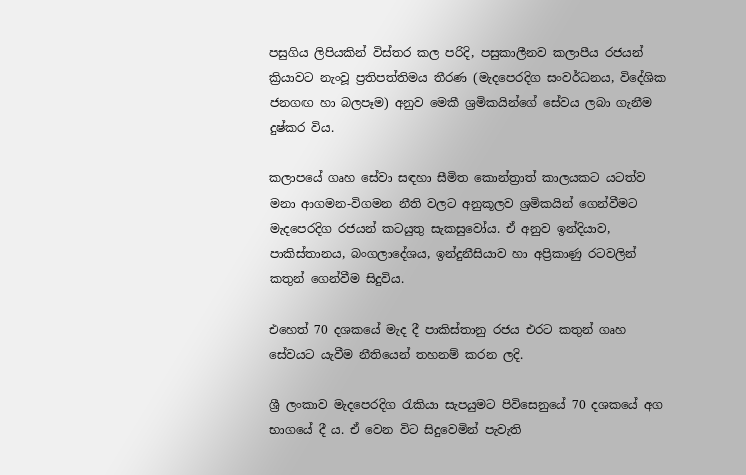පසුගිය ලිපියකින් විස්තර කල පරිදි, පසුකාලීනව කලාපීය රජයන් ක්‍රියාවට නැංවූ ප්‍රතිපත්තිමය තීරණ (මැදපෙරදිග සංවර්ධනය, විදේශික ජනගඟ හා බලපෑම) අනුව මෙකී ශ්‍රමිකයින්ගේ සේවය ලබා ගැනීම දුෂ්කර විය.

කලාපයේ ගෘහ සේවා සඳහා සීමිත කොන්ත්‍රාත් කාලයකට යටත්ව මනා ආගමන-විගමන නීති වලට අනුකූලව ශ්‍රමිකයින් ගෙන්වීමට මැදපෙරදිග රජයන් කටයුතු සැකසුවෝය. ඒ අනුව ඉන්දියාව, පාකිස්තානය, බංගලාදේශය, ඉන්දුනීසියාව හා අප්‍රිකාණු රටවලින් කතුන් ගෙන්වීම සිදුවිය.

එහෙත් 70 දශකයේ මැද දී පාකිස්තානු රජය එරට කතුන් ගෘහ සේවයට යැවීම නීතියෙන් තහනම් කරන ලදි.

ශ්‍රී ලංකාව මැදපෙරදිග රැකියා සැපයුමට පිවිසෙනුයේ 70 දශකයේ අග භාගයේ දී ය. ඒ වෙන විට සිදුවෙමින් පැවැති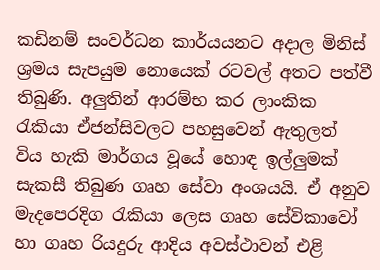කඩිනම් සංවර්ධන කාර්යයනට අදාල මිනිස් ශ්‍රමය සැපයුම නොයෙක් රටවල් අතට පත්වී තිබුණි. අලුතින් ආරම්භ කර ලාංකික රැකියා ඒජන්සිවලට පහසුවෙන් ඇතුලත් විය හැකි මාර්ගය වූයේ හොඳ ඉල්ලුමක් සැකසී තිබුණ ගෘහ සේවා අංශයයි. ඒ අනුව මැදපෙරදිග රැකියා ලෙස ගෘහ සේවිකාවෝ හා ගෘහ රියදුරු ආදිය අවස්ථාවන් එළි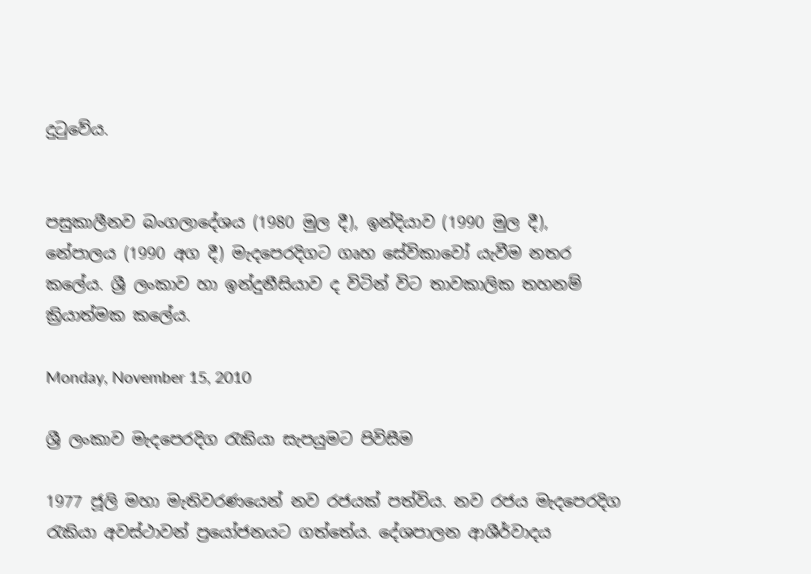දුටුවේය.


පසුකාලීනව බංගලාදේශය (1980 මුල දී), ඉන්දියාව (1990 මුල දී), නේපාලය (1990 අග දී) මැදපෙරදිගට ගෘහ සේවිකාවෝ යැවීම නතර කලේය. ශ්‍රී ලංකාව හා ඉන්දුනීසියාව ද විටින් විට තාවකාලික තහනම් ක්‍රියාත්මක කලේය.

Monday, November 15, 2010

ශ්‍රී ලංකාව මැදපෙරදිග රැකියා සැපයුමට පිවිසීම

1977 ජූලි මහා මැතිවරණයෙන් නව රජයක් පත්විය. නව රජය මැදපෙරදිග රැකියා අවස්ථාවන් ප්‍රයෝජනයට ගත්තේය. දේශපාලන ආශීර්වාදය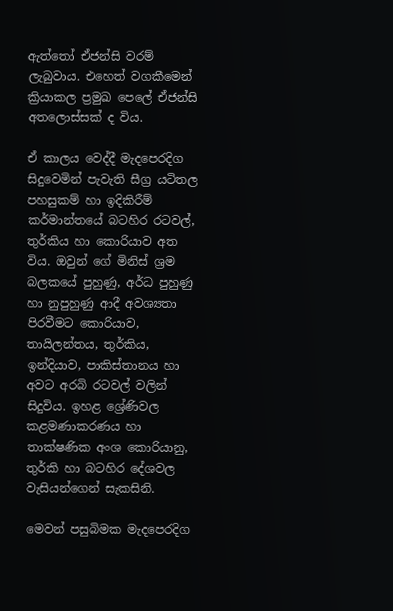ඇත්තෝ ඒජන්සි වරම් ලැබුවාය. එහෙත් වගකීමෙන් ක්‍රියාකල ප්‍රමුඛ පෙලේ ඒජන්සි අතලොස්සක් ද විය.

ඒ කාලය වෙද්දී මැදපෙරදිග සිදුවෙමින් පැවැති සීග්‍ර යටිතල පහසුකම් හා ඉදිකිරීම් කර්මාන්තයේ බටහිර රටවල්, තුර්කිය හා කොරියාව අත විය. ඔවුන් ගේ මිනිස් ශ්‍රම බලකයේ පුහුණු, අර්ධ පුහුණු හා නුපුහුණු ආදී අවශ්‍යතා පිරවීමට කොරියාව, තායිලන්තය, තුර්කිය, ඉන්දියාව, පාකිස්තානය හා අවට අරබි රටවල් වලින් සිදුවිය. ඉහළ ශ්‍රේණිවල කළමණාකරණය හා තාක්ෂණික අංශ කොරියානු, තුර්කි හා බටහිර දේශවල වැසියන්ගෙන් සැකසිනි.

මෙවන් පසුබිමක මැදපෙරදිග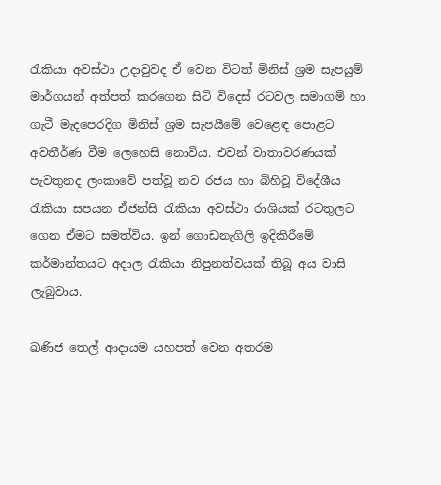රැකියා අවස්ථා උදාවුවද ඒ වෙන විටත් මිනිස් ශ්‍රම සැපයුම් මාර්ගයන් අත්පත් කරගෙන සිටි විදෙස් රටවල සමාගම් හා ගැටී මැදපෙරදිග මිනිස් ශ්‍රම සැපයීමේ වෙළෙඳ පොළට අවතීර්ණ වීම ලෙහෙසි නොවිය. එවන් වාතාවරණයක් පැවතුනද ලංකාවේ පත්වූ නව රජය හා බිහිවූ විදේශීය රැකියා සපයන ඒජන්සි රැකියා අවස්ථා රාශියක් රටතුලට ගෙන ඒමට සමත්විය. ඉන් ගොඩනැගිලි ඉදිකිරීමේ කර්මාන්තයට අදාල රැකියා නිපුනත්වයක් තිබූ අය වාසි ලැබුවාය.

ඛණිජ තෙල් ආදායම යහපත් වෙන අතරම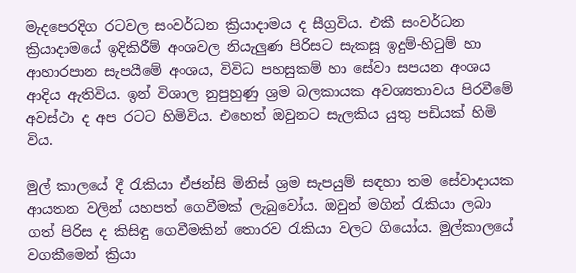මැදපෙරදිග රටවල සංවර්ධන ක්‍රියාදාමය ද සීග්‍රවිය. එකී සංවර්ධන ක්‍රියාදාමයේ ඉදිකිරීම් අංශවල නියැලුණ පිරිසට සැකසූ ඉදුම්-හිටුම් හා ආහාරපාන සැපයීමේ අංශය, විවිධ පහසුකම් හා සේවා සපයන අංශය ආදිය ඇතිවිය. ඉන් විශාල නුපුහුණු ශ්‍රම බලකායක අවශ්‍යතාවය පිරවීමේ අවස්ථා ද අප රටට හිමිවිය. එහෙත් ඔවුනට සැලකිය යුතු පඩියක් හිමි විය.

මුල් කාලයේ දී රැකියා ඒජන්සි මිනිස් ශ්‍රම සැපයුම් සඳහා තම සේවාදායක ආයතන වලින් යහපත් ගෙවීමක් ලැබුවෝය. ඔවුන් මගින් රැකියා ලබා ගත් පිරිස ද කිසිඳු ගෙවීමකින් තොරව රැකියා වලට ගියෝය. මුල්කාලයේ වගකීමෙන් ක්‍රියා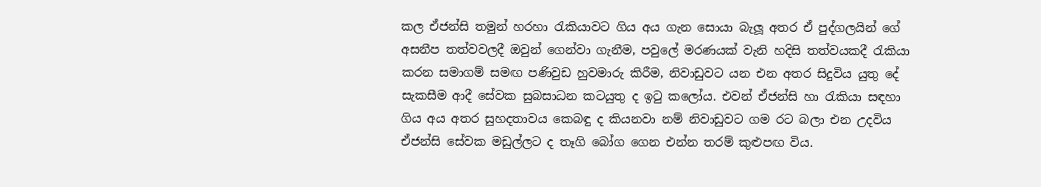කල ඒජන්සි තමුන් හරහා රැකියාවට ගිය අය ගැන සොයා බැලූ අතර ඒ පුද්ගලයින් ගේ අසනීප තත්වවලදී ඔවුන් ගෙන්වා ගැනීම, පවුලේ මරණයක් වැනි හදිසි තත්වයකදී රැකියා කරන සමාගම් සමඟ පණිවුඩ හුවමාරු කිරීම, නිවාඩුවට යන එන අතර සිදුවිය යුතු දේ සැකසීම ආදී සේවක සුබසාධන කටයුතු ද ඉටු කලෝය. එවන් ඒජන්සි හා රැකියා සඳහා ගිය අය අතර සුහදතාවය කෙබඳු ද කියනවා නම් නිවාඩුවට ගම රට බලා එන උදවිය ඒජන්සි සේවක මඩුල්ලට ද තෑගි බෝග ගෙන එන්න තරම් කුළුපඟ විය.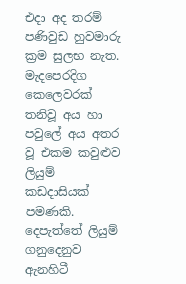එදා අද තරම් පණිවුඩ හුවමාරු ක්‍රම සුලභ නැත. මැදපෙරදිග කෙලෙවරක් තනිවූ අය හා පවුලේ අය අතර වූ එකම කවුළුව ලියුම් කඩදාසියක් පමණකි. දෙපැත්තේ ලියුම් ගනුදෙනුව ඇනහිටී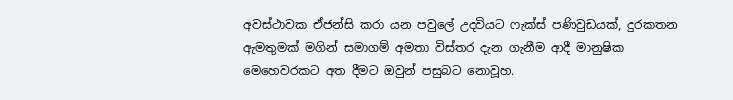අවස්ථාවක ඒජන්සි කරා යන පවුලේ උදවියට ෆැක්ස් පණිවුඩයක්, දුරකතන ඇමතුමක් මගින් සමාගම් අමතා විස්තර දැන ගැනීම ආදී මානුෂික මෙහෙවරකට අත දීමට ඔවුන් පසුබට නොවූහ.